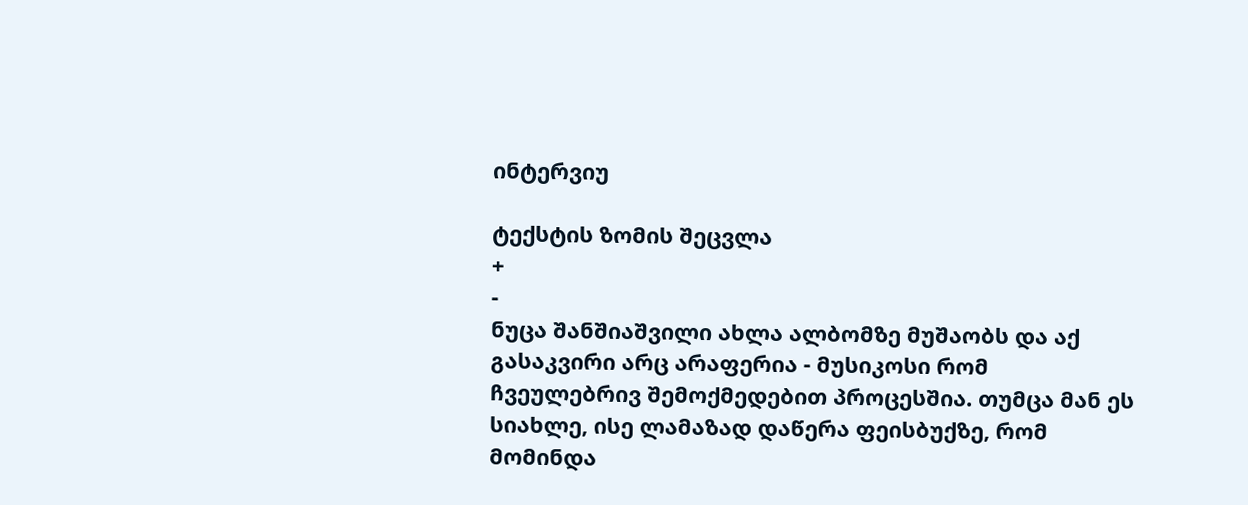ინტერვიუ

ტექსტის ზომის შეცვლა
+
-
ნუცა შანშიაშვილი ახლა ალბომზე მუშაობს და აქ გასაკვირი არც არაფერია - მუსიკოსი რომ ჩვეულებრივ შემოქმედებით პროცესშია. თუმცა მან ეს სიახლე, ისე ლამაზად დაწერა ფეისბუქზე, რომ მომინდა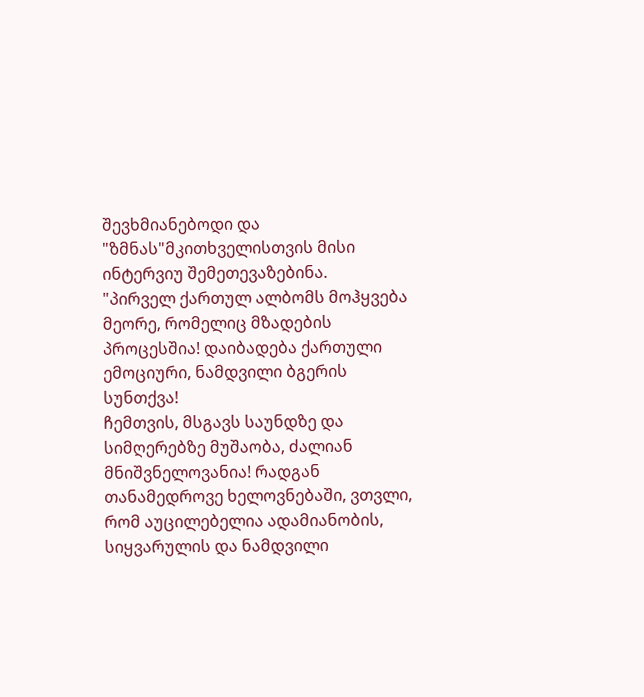შევხმიანებოდი და "ზმნას"მკითხველისთვის მისი ინტერვიუ შემეთევაზებინა.
"პირველ ქართულ ალბომს მოჰყვება მეორე, რომელიც მზადების პროცესშია! დაიბადება ქართული ემოციური, ნამდვილი ბგერის სუნთქვა!
ჩემთვის, მსგავს საუნდზე და სიმღერებზე მუშაობა, ძალიან მნიშვნელოვანია! რადგან თანამედროვე ხელოვნებაში, ვთვლი, რომ აუცილებელია ადამიანობის, სიყვარულის და ნამდვილი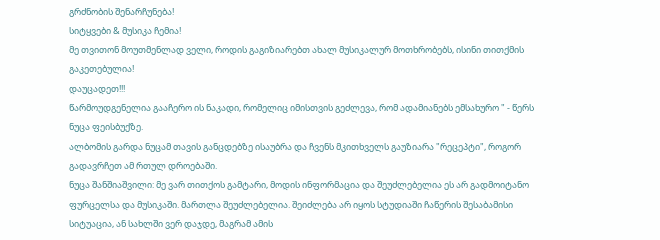გრძნობის შენარჩუნება!
სიტყვები & მუსიკა ჩემია!
მე თვითონ მოუთმენლად ველი, როდის გაგიზიარებთ ახალ მუსიკალურ მოთხრობებს, ისინი თითქმის გაკეთებულია!
დაუცადეთ!!!
წარმოუდგენელია გააჩერო ის ნაკადი, რომელიც იმისთვის გეძლევა, რომ ადამიანებს ემსახურო " - წერს ნუცა ფეისბუქზე.
ალბომის გარდა ნუცამ თავის განცდებზე ისაუბრა და ჩვენს მკითხველს გაუზიარა "რეცეპტი", როგორ გადავრჩეთ ამ რთულ დროებაში.
ნუცა შანშიაშვილი: მე ვარ თითქოს გამტარი, მოდის ინფორმაცია და შეუძლებელია ეს არ გადმოიტანო ფურცელსა და მუსიკაში. მართლა შეუძლებელია. შეიძლება არ იყოს სტუდიაში ჩაწერის შესაბამისი სიტუაცია, ან სახლში ვერ დაჯდე, მაგრამ ამის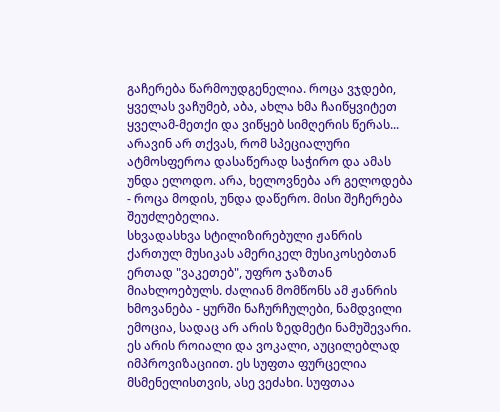გაჩერება წარმოუდგენელია. როცა ვჯდები, ყველას ვაჩუმებ, აბა, ახლა ხმა ჩაიწყვიტეთ ყველამ-მეთქი და ვიწყებ სიმღერის წერას... არავინ არ თქვას, რომ სპეციალური ატმოსფეროა დასაწერად საჭირო და ამას უნდა ელოდო. არა, ხელოვნება არ გელოდება - როცა მოდის, უნდა დაწერო. მისი შეჩერება შეუძლებელია.
სხვადასხვა სტილიზირებული ჟანრის ქართულ მუსიკას ამერიკელ მუსიკოსებთან ერთად "ვაკეთებ", უფრო ჯაზთან მიახლოებულს. ძალიან მომწონს ამ ჟანრის ხმოვანება - ყურში ნაჩურჩულები, ნამდვილი ემოცია, სადაც არ არის ზედმეტი ნამუშევარი. ეს არის როიალი და ვოკალი, აუცილებლად იმპროვიზაციით. ეს სუფთა ფურცელია მსმენელისთვის, ასე ვეძახი. სუფთაა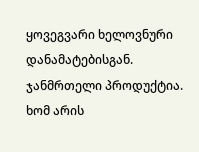ყოვეგვარი ხელოვნური დანამატებისგან. ჯანმრთელი პროდუქტია. ხომ არის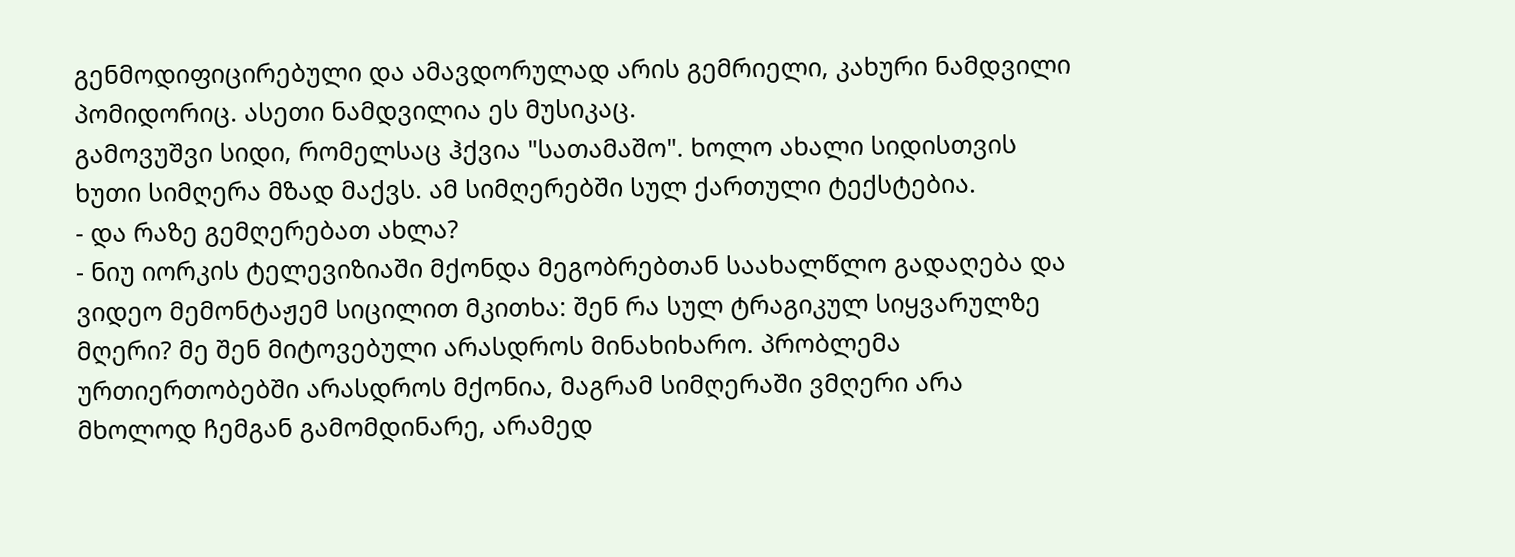გენმოდიფიცირებული და ამავდორულად არის გემრიელი, კახური ნამდვილი პომიდორიც. ასეთი ნამდვილია ეს მუსიკაც.
გამოვუშვი სიდი, რომელსაც ჰქვია "სათამაშო". ხოლო ახალი სიდისთვის ხუთი სიმღერა მზად მაქვს. ამ სიმღერებში სულ ქართული ტექსტებია.
- და რაზე გემღერებათ ახლა?
- ნიუ იორკის ტელევიზიაში მქონდა მეგობრებთან საახალწლო გადაღება და ვიდეო მემონტაჟემ სიცილით მკითხა: შენ რა სულ ტრაგიკულ სიყვარულზე მღერი? მე შენ მიტოვებული არასდროს მინახიხარო. პრობლემა ურთიერთობებში არასდროს მქონია, მაგრამ სიმღერაში ვმღერი არა მხოლოდ ჩემგან გამომდინარე, არამედ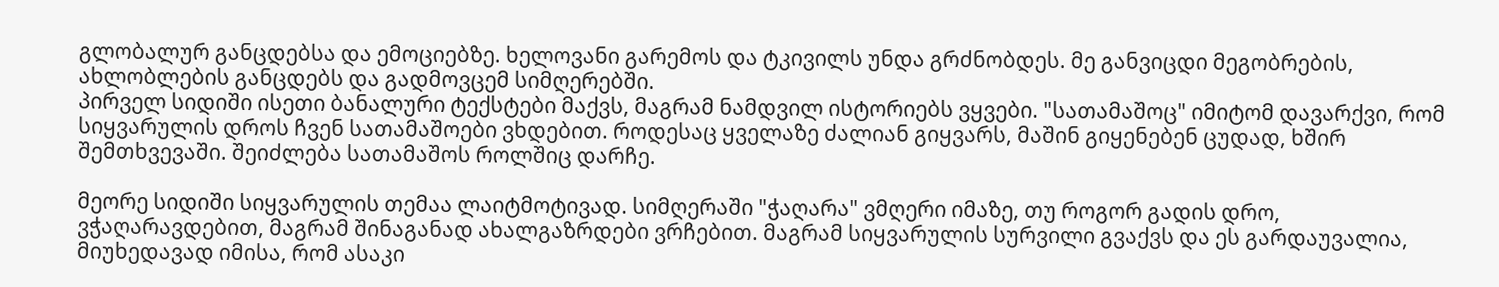გლობალურ განცდებსა და ემოციებზე. ხელოვანი გარემოს და ტკივილს უნდა გრძნობდეს. მე განვიცდი მეგობრების, ახლობლების განცდებს და გადმოვცემ სიმღერებში.
პირველ სიდიში ისეთი ბანალური ტექსტები მაქვს, მაგრამ ნამდვილ ისტორიებს ვყვები. "სათამაშოც" იმიტომ დავარქვი, რომ სიყვარულის დროს ჩვენ სათამაშოები ვხდებით. როდესაც ყველაზე ძალიან გიყვარს, მაშინ გიყენებენ ცუდად, ხშირ შემთხვევაში. შეიძლება სათამაშოს როლშიც დარჩე.

მეორე სიდიში სიყვარულის თემაა ლაიტმოტივად. სიმღერაში "ჭაღარა" ვმღერი იმაზე, თუ როგორ გადის დრო, ვჭაღარავდებით, მაგრამ შინაგანად ახალგაზრდები ვრჩებით. მაგრამ სიყვარულის სურვილი გვაქვს და ეს გარდაუვალია, მიუხედავად იმისა, რომ ასაკი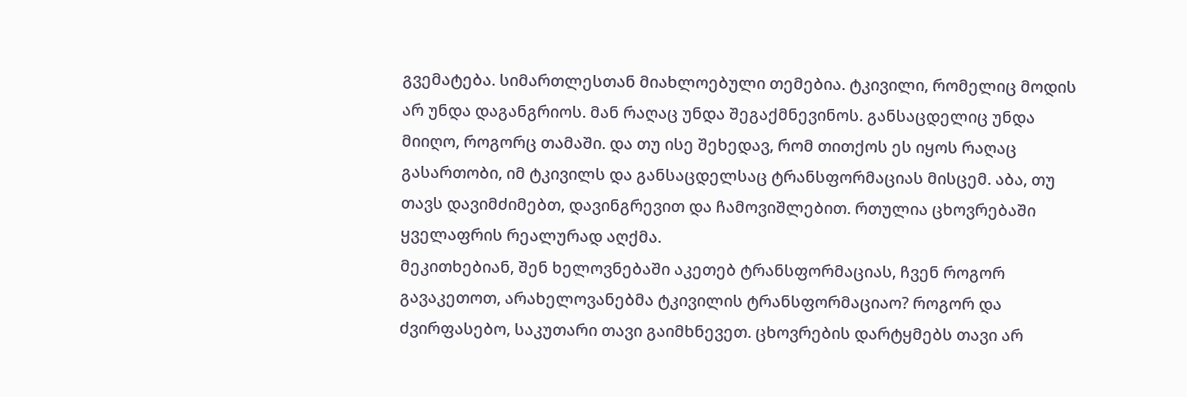გვემატება. სიმართლესთან მიახლოებული თემებია. ტკივილი, რომელიც მოდის არ უნდა დაგანგრიოს. მან რაღაც უნდა შეგაქმნევინოს. განსაცდელიც უნდა მიიღო, როგორც თამაში. და თუ ისე შეხედავ, რომ თითქოს ეს იყოს რაღაც გასართობი, იმ ტკივილს და განსაცდელსაც ტრანსფორმაციას მისცემ. აბა, თუ თავს დავიმძიმებთ, დავინგრევით და ჩამოვიშლებით. რთულია ცხოვრებაში ყველაფრის რეალურად აღქმა.
მეკითხებიან, შენ ხელოვნებაში აკეთებ ტრანსფორმაციას, ჩვენ როგორ გავაკეთოთ, არახელოვანებმა ტკივილის ტრანსფორმაციაო? როგორ და ძვირფასებო, საკუთარი თავი გაიმხნევეთ. ცხოვრების დარტყმებს თავი არ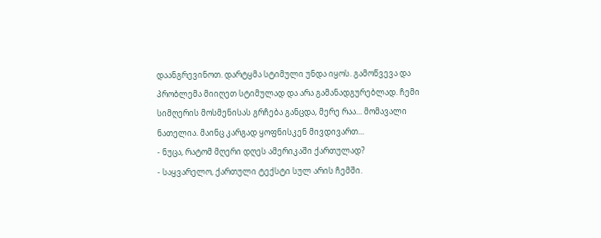დაანგრევინოთ. დარტყმა სტიმული უნდა იყოს. გამოწვევა და პრობლემა მიიღეთ სტიმულად და არა გამანადგურებლად. ჩემი სიმღერის მოსმენისას გრჩება განცდა, მერე რაა... მომავალი ნათელია. მაინც კარგად ყოფნისკენ მივდივართ...
- ნუცა, რატომ მღერი დღეს ამერიკაში ქართულად?
- საყვარელო, ქართული ტექსტი სულ არის ჩემში.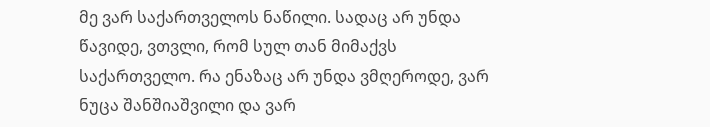მე ვარ საქართველოს ნაწილი. სადაც არ უნდა წავიდე, ვთვლი, რომ სულ თან მიმაქვს საქართველო. რა ენაზაც არ უნდა ვმღეროდე, ვარ ნუცა შანშიაშვილი და ვარ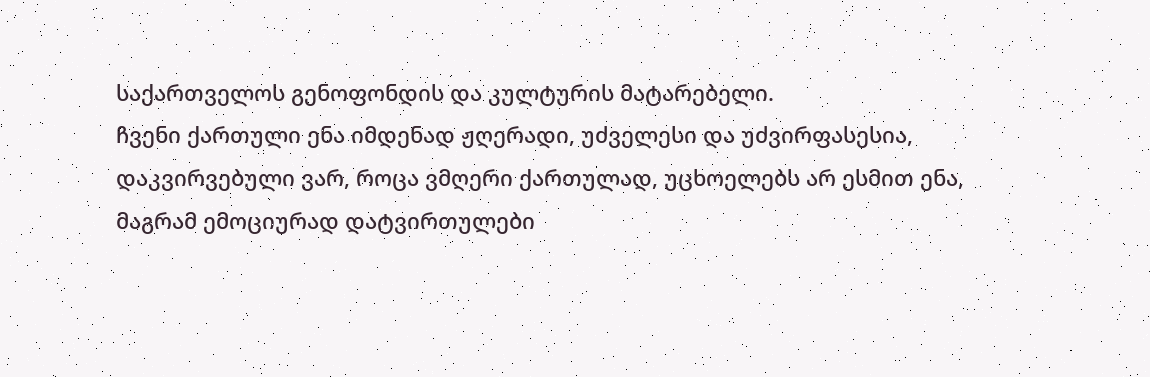საქართველოს გენოფონდის და კულტურის მატარებელი.
ჩვენი ქართული ენა იმდენად ჟღერადი, უძველესი და უძვირფასესია, დაკვირვებული ვარ, როცა ვმღერი ქართულად, უცხოელებს არ ესმით ენა, მაგრამ ემოციურად დატვირთულები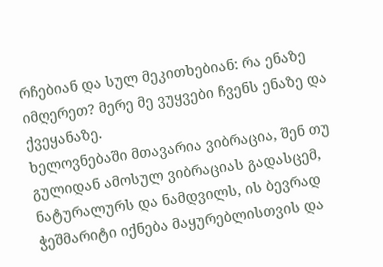რჩებიან და სულ მეკითხებიან: რა ენაზე იმღერეთ? მერე მე ვუყვები ჩვენს ენაზე და ქვეყანაზე.
ხელოვნებაში მთავარია ვიბრაცია, შენ თუ გულიდან ამოსულ ვიბრაციას გადასცემ, ნატურალურს და ნამდვილს, ის ბევრად ჭეშმარიტი იქნება მაყურებლისთვის და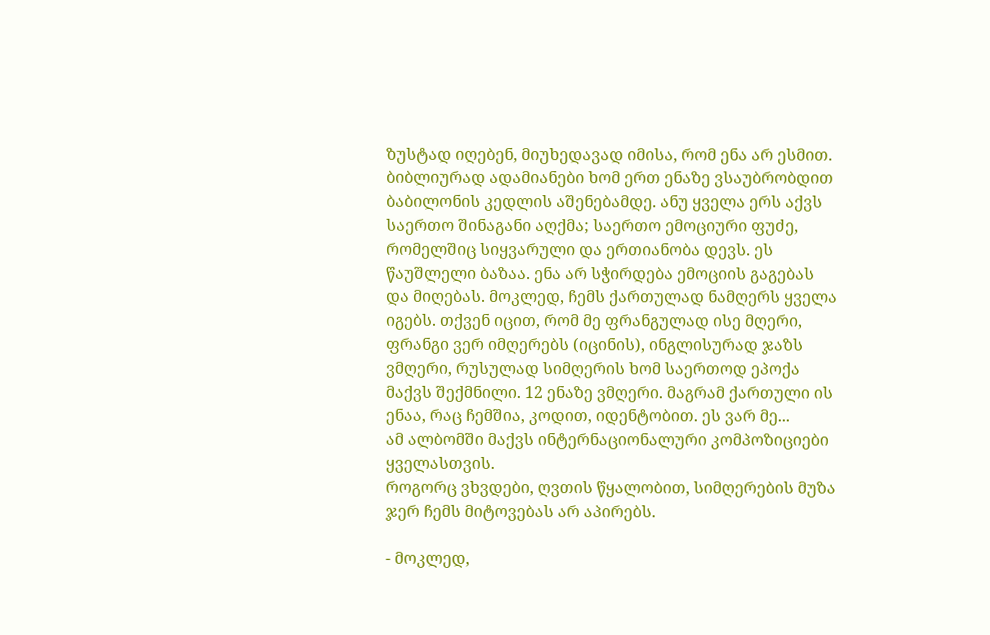ზუსტად იღებენ, მიუხედავად იმისა, რომ ენა არ ესმით. ბიბლიურად ადამიანები ხომ ერთ ენაზე ვსაუბრობდით ბაბილონის კედლის აშენებამდე. ანუ ყველა ერს აქვს საერთო შინაგანი აღქმა; საერთო ემოციური ფუძე, რომელშიც სიყვარული და ერთიანობა დევს. ეს წაუშლელი ბაზაა. ენა არ სჭირდება ემოციის გაგებას და მიღებას. მოკლედ, ჩემს ქართულად ნამღერს ყველა იგებს. თქვენ იცით, რომ მე ფრანგულად ისე მღერი, ფრანგი ვერ იმღერებს (იცინის), ინგლისურად ჯაზს ვმღერი, რუსულად სიმღერის ხომ საერთოდ ეპოქა მაქვს შექმნილი. 12 ენაზე ვმღერი. მაგრამ ქართული ის ენაა, რაც ჩემშია, კოდით, იდენტობით. ეს ვარ მე...
ამ ალბომში მაქვს ინტერნაციონალური კომპოზიციები ყველასთვის.
როგორც ვხვდები, ღვთის წყალობით, სიმღერების მუზა ჯერ ჩემს მიტოვებას არ აპირებს.

- მოკლედ,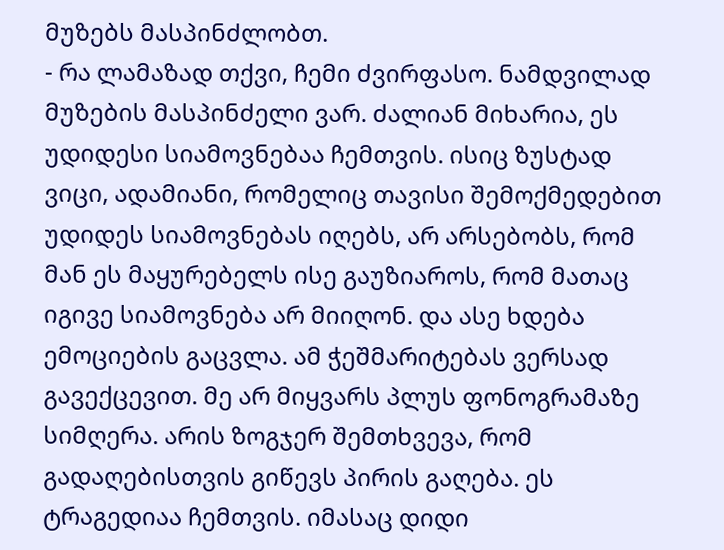მუზებს მასპინძლობთ.
- რა ლამაზად თქვი, ჩემი ძვირფასო. ნამდვილად მუზების მასპინძელი ვარ. ძალიან მიხარია, ეს უდიდესი სიამოვნებაა ჩემთვის. ისიც ზუსტად ვიცი, ადამიანი, რომელიც თავისი შემოქმედებით უდიდეს სიამოვნებას იღებს, არ არსებობს, რომ მან ეს მაყურებელს ისე გაუზიაროს, რომ მათაც იგივე სიამოვნება არ მიიღონ. და ასე ხდება ემოციების გაცვლა. ამ ჭეშმარიტებას ვერსად გავექცევით. მე არ მიყვარს პლუს ფონოგრამაზე სიმღერა. არის ზოგჯერ შემთხვევა, რომ გადაღებისთვის გიწევს პირის გაღება. ეს ტრაგედიაა ჩემთვის. იმასაც დიდი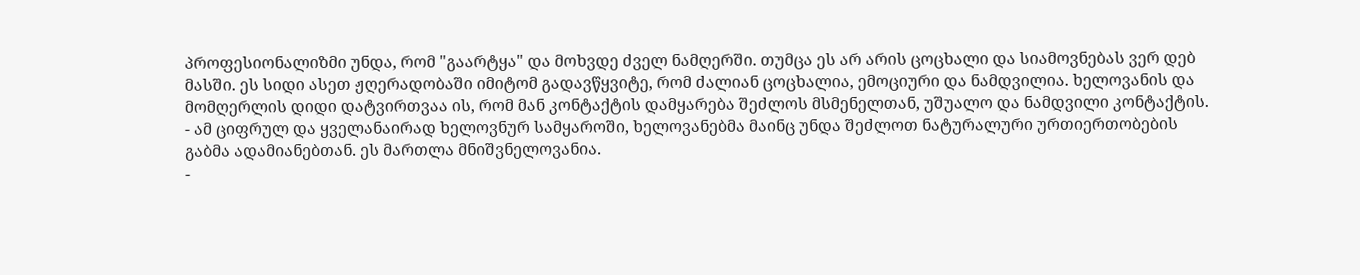პროფესიონალიზმი უნდა, რომ "გაარტყა" და მოხვდე ძველ ნამღერში. თუმცა ეს არ არის ცოცხალი და სიამოვნებას ვერ დებ მასში. ეს სიდი ასეთ ჟღერადობაში იმიტომ გადავწყვიტე, რომ ძალიან ცოცხალია, ემოციური და ნამდვილია. ხელოვანის და მომღერლის დიდი დატვირთვაა ის, რომ მან კონტაქტის დამყარება შეძლოს მსმენელთან, უშუალო და ნამდვილი კონტაქტის.
- ამ ციფრულ და ყველანაირად ხელოვნურ სამყაროში, ხელოვანებმა მაინც უნდა შეძლოთ ნატურალური ურთიერთობების გაბმა ადამიანებთან. ეს მართლა მნიშვნელოვანია.
-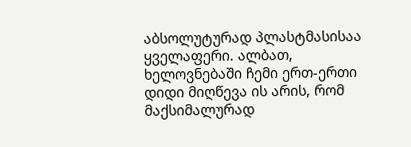აბსოლუტურად პლასტმასისაა ყველაფერი. ალბათ, ხელოვნებაში ჩემი ერთ-ერთი დიდი მიღწევა ის არის, რომ მაქსიმალურად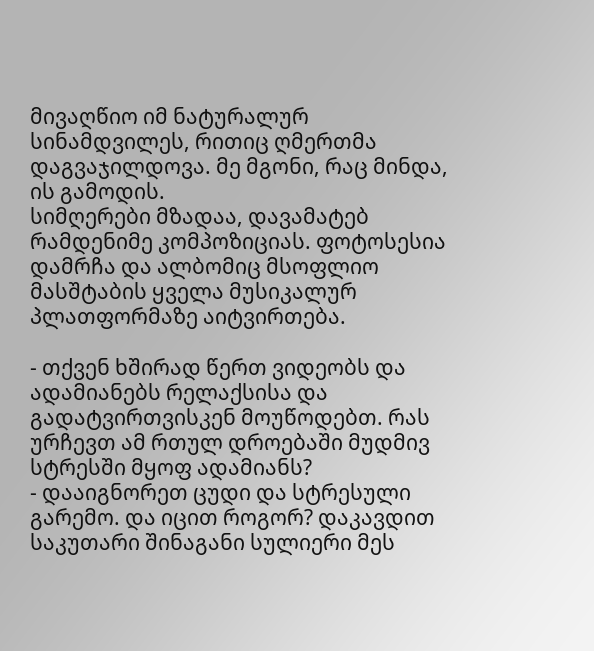მივაღწიო იმ ნატურალურ სინამდვილეს, რითიც ღმერთმა დაგვაჯილდოვა. მე მგონი, რაც მინდა, ის გამოდის.
სიმღერები მზადაა, დავამატებ რამდენიმე კომპოზიციას. ფოტოსესია დამრჩა და ალბომიც მსოფლიო მასშტაბის ყველა მუსიკალურ პლათფორმაზე აიტვირთება.

- თქვენ ხშირად წერთ ვიდეობს და ადამიანებს რელაქსისა და გადატვირთვისკენ მოუწოდებთ. რას ურჩევთ ამ რთულ დროებაში მუდმივ სტრესში მყოფ ადამიანს?
- დააიგნორეთ ცუდი და სტრესული გარემო. და იცით როგორ? დაკავდით საკუთარი შინაგანი სულიერი მეს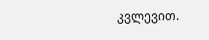კვლევით.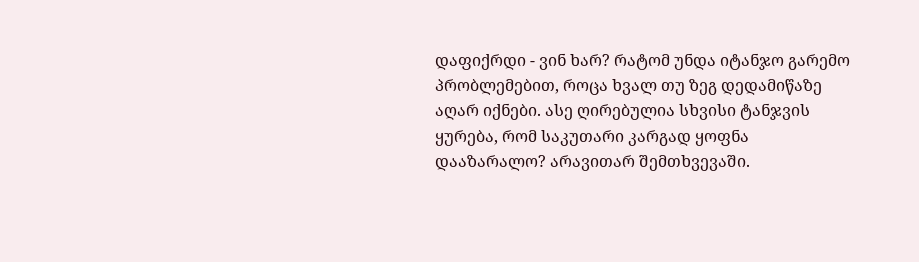დაფიქრდი - ვინ ხარ? რატომ უნდა იტანჯო გარემო პრობლემებით, როცა ხვალ თუ ზეგ დედამიწაზე აღარ იქნები. ასე ღირებულია სხვისი ტანჯვის ყურება, რომ საკუთარი კარგად ყოფნა დააზარალო? არავითარ შემთხვევაში.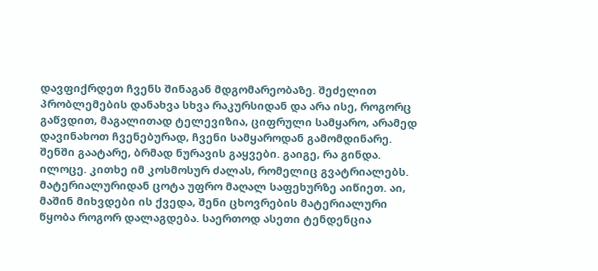დავფიქრდეთ ჩვენს შინაგან მდგომარეობაზე. შეძელით პრობლემების დანახვა სხვა რაკურსიდან და არა ისე, როგორც გაწვდით, მაგალითად ტელევიზია, ციფრული სამყარო, არამედ დავინახოთ ჩვენებურად, ჩვენი სამყაროდან გამომდინარე. შენში გაატარე, ბრმად ნურავის გაყვები. გაიგე, რა გინდა. ილოცე. კითხე იმ კოსმოსურ ძალას, რომელიც გვატრიალებს. მატერიალურიდან ცოტა უფრო მაღალ საფეხურზე აიწიეთ. აი, მაშინ მიხვდები ის ქვედა, შენი ცხოვრების მატერიალური წყობა როგორ დალაგდება. საერთოდ ასეთი ტენდენცია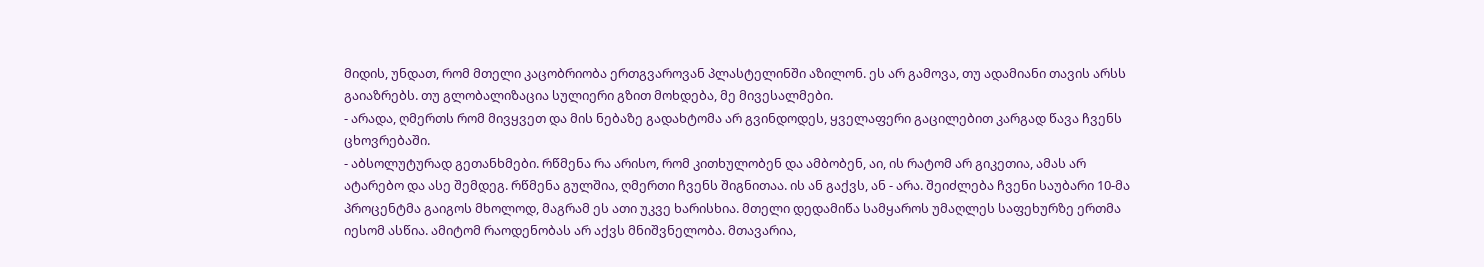მიდის, უნდათ, რომ მთელი კაცობრიობა ერთგვაროვან პლასტელინში აზილონ. ეს არ გამოვა, თუ ადამიანი თავის არსს გაიაზრებს. თუ გლობალიზაცია სულიერი გზით მოხდება, მე მივესალმები.
- არადა, ღმერთს რომ მივყვეთ და მის ნებაზე გადახტომა არ გვინდოდეს, ყველაფერი გაცილებით კარგად წავა ჩვენს ცხოვრებაში.
- აბსოლუტურად გეთანხმები. რწმენა რა არისო, რომ კითხულობენ და ამბობენ, აი, ის რატომ არ გიკეთია, ამას არ ატარებო და ასე შემდეგ. რწმენა გულშია, ღმერთი ჩვენს შიგნითაა. ის ან გაქვს, ან - არა. შეიძლება ჩვენი საუბარი 10-მა პროცენტმა გაიგოს მხოლოდ, მაგრამ ეს ათი უკვე ხარისხია. მთელი დედამიწა სამყაროს უმაღლეს საფეხურზე ერთმა იესომ ასწია. ამიტომ რაოდენობას არ აქვს მნიშვნელობა. მთავარია,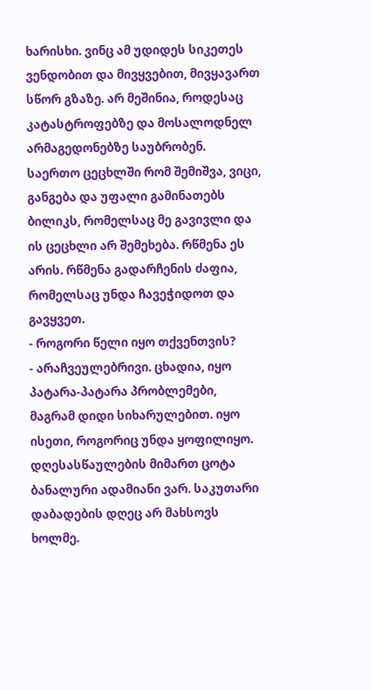ხარისხი. ვინც ამ უდიდეს სიკეთეს ვენდობით და მივყვებით, მივყავართ სწორ გზაზე. არ მეშინია, როდესაც კატასტროფებზე და მოსალოდნელ არმაგედონებზე საუბრობენ. საერთო ცეცხლში რომ შემიშვა, ვიცი, განგება და უფალი გამინათებს ბილიკს, რომელსაც მე გავივლი და ის ცეცხლი არ შემეხება. რწმენა ეს არის. რწმენა გადარჩენის ძაფია, რომელსაც უნდა ჩავეჭიდოთ და გავყვეთ.
- როგორი წელი იყო თქვენთვის?
- არაჩვეულებრივი. ცხადია, იყო პატარა-პატარა პრობლემები, მაგრამ დიდი სიხარულებით. იყო ისეთი, როგორიც უნდა ყოფილიყო. დღესასწაულების მიმართ ცოტა ბანალური ადამიანი ვარ. საკუთარი დაბადების დღეც არ მახსოვს ხოლმე.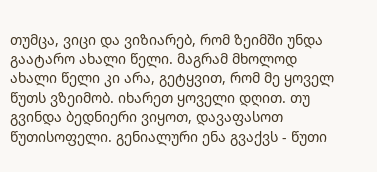თუმცა, ვიცი და ვიზიარებ, რომ ზეიმში უნდა გაატარო ახალი წელი. მაგრამ მხოლოდ ახალი წელი კი არა, გეტყვით, რომ მე ყოველ წუთს ვზეიმობ. იხარეთ ყოველი დღით. თუ გვინდა ბედნიერი ვიყოთ, დავაფასოთ წუთისოფელი. გენიალური ენა გვაქვს - წუთი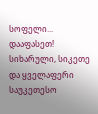სოფელი... დააფასეთ! სიხარული, სიკეთე და ყველაფერი საუკეთესო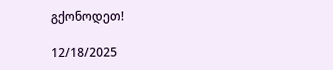გქონოდეთ!

12/18/2025